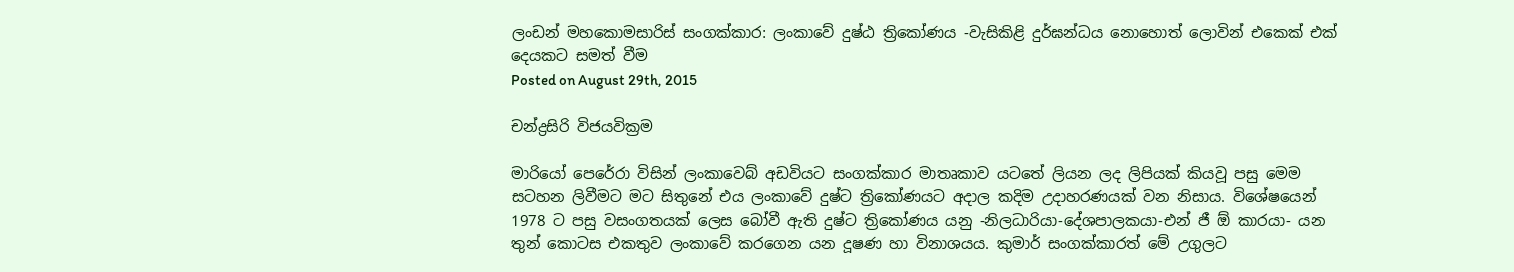ලංඩන් මහකොමසාරිස් සංගක්කාර: ලංකාවේ දුෂ්ඨ ත්‍රිකෝණය -වැසිකිළි දුර්‌ඝන්‌ධය නොහොත් ලොවින් එකෙක් එක් දෙයකට සමත් වීම
Posted on August 29th, 2015

චන්ද්‍රසිරි විජයවික්‍රම

මාරියෝ පෙරේරා විසින් ලංකාවෙබ් අඩවියට සංගක්කාර මාතෘකාව යටතේ ලියන ලද ලිපියක් කියවූ පසු මෙම සටහන ලිවීමට මට සිතුනේ එය ලංකාවේ දුෂ්ට ත්‍රිකෝණයට අදාල කදිම උදාහරණයක් වන නිසාය. විශේෂයෙන් 1978 ට පසු වසංගතයක් ලෙස බෝවී ඇති දුෂ්ට ත්‍රිකෝණය යනු -නිලධාරියා-දේශපාලකයා-එන් ජී ඕ කාරයා- යන තුන් කොටස එකතුව ලංකාවේ කරගෙන යන දූෂණ හා විනාශයය. කුමාර් සංගක්කාරත් මේ උගුලට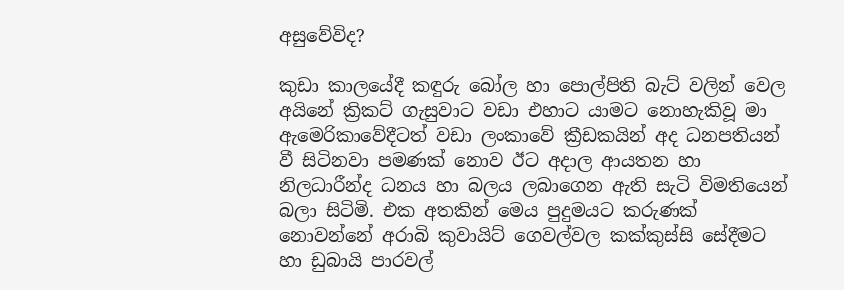අසුවේවිද?

කුඩා කාලයේදී කඳුරු බෝල හා පොල්පිති බැට් වලින් වෙල අයිනේ ක්‍රිකට් ගැසුවාට වඩා එහාට යාමට නොහැකිවූ මා ඇමෙරිකාවේදීටත් වඩා ලංකාවේ ක්‍රීඩකයින් අද ධනපතියන් වී සිටිනවා පමණක් නොව ඊට අදාල ආයතන හා නිලධාරීන්ද ධනය හා බලය ලබාගෙන ඇති සැටි විමතියෙන් බලා සිටිමි. එක අතකින් මෙය පුදුමයට කරුණක් නොවන්නේ අරාබි කුවායිට් ගෙවල්වල කක්කුස්සි සේදීමට හා ඩුබායි පාරවල්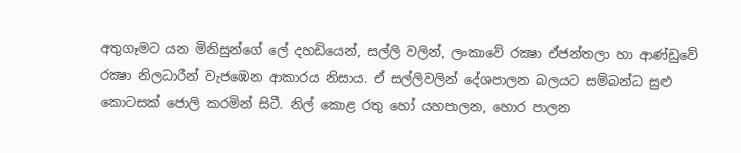අතුගෑමට යන මිනිසුන්ගේ ලේ දහඩියෙන්, සල්ලි වලින්, ලංකාවේ රක්‍ෂා ඒජන්තලා හා ආණ්ඩුවේ රක්‍ෂා නිලධාරීන් වැජඹෙන ආකාරය නිසාය. ඒ සල්ලිවලින් දේශපාලන බලයට සම්බන්‌ධ සුළු කොටසක් ජොලි කරමින් සිටී. නිල් කොළ රතු හෝ යහපාලන, හොර පාලන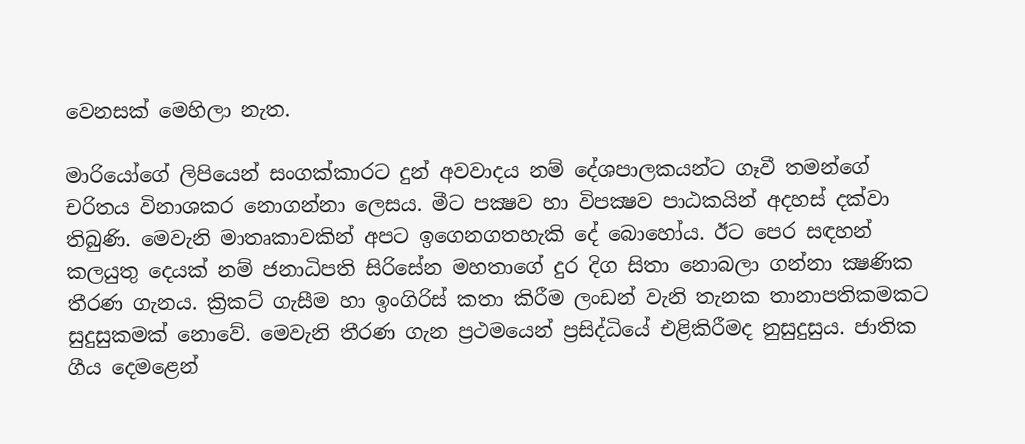වෙනසක් මෙහිලා නැත.

මාරියෝගේ ලිපියෙන් සංගක්කාරට දුන් අවවාදය නම් දේශපාලකයන්ට ගෑවී තමන්ගේ චරිතය විනාශකර නොගන්නා ලෙසය. මීට පක්‍ෂව හා විපක්‍ෂව පාඨකයින් අදහස් දක්වා තිබුණි. මෙවැනි මාතෘකාවකින් අපට ඉගෙනගතහැකි දේ බොහෝය. ඊට පෙර සඳහන් කලයුතු දෙයක් නම් ජනාධිපති සිරිසේන මහතාගේ දුර දිග සිතා නොබලා ගන්නා ක්‍ෂණික තීරණ ගැනය. ක්‍රිකට් ගැසීම හා ඉංගිරිස් කතා කිරීම ලංඩන් වැනි තැනක තානාපතිකමකට සුදුසුකමක් නොවේ. මෙවැනි තීරණ ගැන ප්‍රථමයෙන් ප්‍රසිද්ධියේ එළිකිරීමද නුසුදුසුය. ජාතික ගීය දෙමළෙන්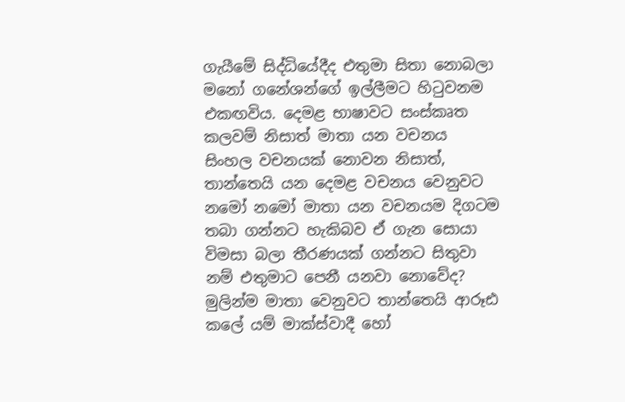ගැයීමේ සිද්ධියේදීද එතුමා සිතා නොබලා මනෝ ගනේශන්ගේ ඉල්ලීමට හිටුවනම එකඟවිය. දෙමළ භාෂාවට සංස්කෘත කලවම් නිසාත් මාතා යන වචනය සිංහල වචනයක් නොවන නිසාත්, තාන්තෙයි යන දෙමළ වචනය වෙනුවට නමෝ නමෝ මාතා යන වචනයම දිගටම තබා ගන්නට හැකිබව ඒ ගැන සොයා විමසා බලා තීරණයක් ගන්නට සිතුවා නම් එතුමාට පෙනී යනවා නොවේද? මුලින්ම මාතා වෙනුවට තාන්තෙයි ආරූඪ කලේ යම් මාක්ස්වාදී හෝ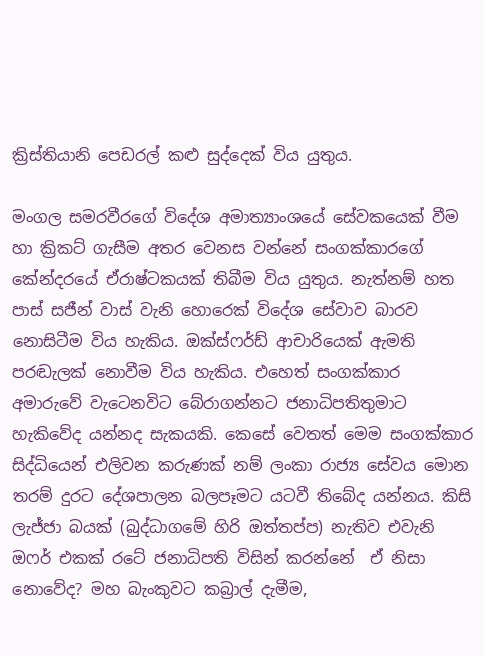ක්‍රිස්තියානි පෙඩරල් කළු සුද්දෙක් විය යුතුය.

මංගල සමරවීරගේ විදේශ අමාත්‍යාංශයේ සේවකයෙක් වීම හා ක්‍රිකට් ගැසීම අතර වෙනස වන්නේ සංගක්කාරගේ කේන්දරයේ ඒරාෂ්ටකයක් තිබීම විය යුතුය. නැත්නම් හත පාස් සජීන් වාස් වැනි හොරෙක් විදේශ සේවාව බාරව නොසිටීම විය හැකිය. ඔක්ස්ෆර්ඩ් ආචාරියෙක් ඇමති පරඬැලක් නොවීම විය හැකිය. එහෙත් සංගක්කාර අමාරුවේ වැටෙනවිට බේරාගන්නට ජනාධිපතිතුමාට හැකිවේද යන්නද සැකයකි. කෙසේ වෙතත් මෙම සංගක්කාර සිද්ධියෙන් එලිවන කරුණක් නම් ලංකා රාජ්‍ය සේවය මොන තරම් දුරට දේශපාලන බලපෑමට යටවී තිබේද යන්නය. කිසි ලැජ්ජා බයක් (බුද්ධාගමේ හිරි ඔත්තප්ප) නැතිව එවැනි ඔෆර් එකක් රටේ ජනාධිපති විසින් කරන්නේ  ඒ නිසා නොවේද? මහ බැංකුවට කබ්‍රාල් දැමීම,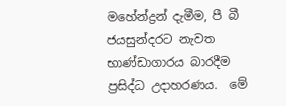මහේන්ද්‍රන් දැමීම, පී බී ජයසුන්දරට නැවත භාණ්ඩාගාරය බාරදීම  ප්‍රසිද්ධ උදාහරණය.  මේ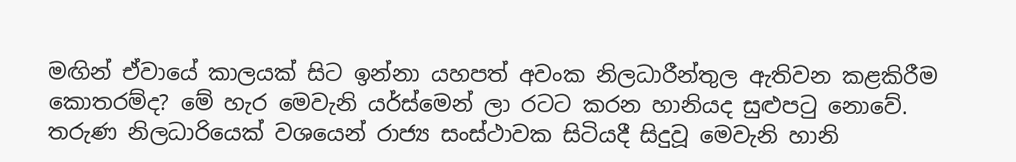මඟින් ඒවායේ කාලයක් සිට ඉන්නා යහපත් අවංක නිලධාරීන්තුල ඇතිවන කළකිරීම කොතරම්ද? මේ හැර මෙවැනි යර්ස්මෙන් ලා රටට කරන හානියද සුළුපටු නොවේ. තරුණ නිලධාරියෙක් වශයෙන් රාජ්‍ය සංස්ථාවක සිටියදී සිදුවූ මෙවැනි හානි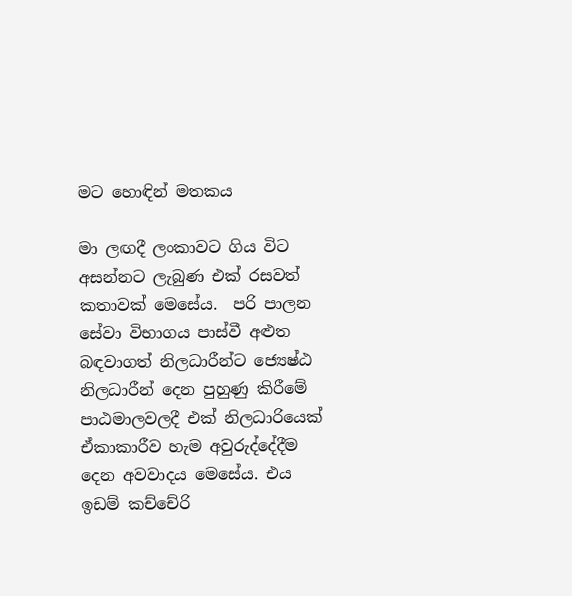මට හොඳින් මතකය

මා ලඟදී ලංකාවට ගිය විට අසන්නට ලැබුණ එක් රසවත් කතාවක් මෙසේය.  පරි පාලන සේවා විභාගය පාස්වී අළුත බඳවාගත් නිලධාරීන්ට ජ්‍යෙෂ්ඨ නිලධාරීන් දෙන පුහුණු කිරීමේ පාඨමාලවලදී එක් නිලධාරියෙක් ඒකාකාරීව හැම අවුරුද්දේදීම දෙන අවවාදය මෙසේය. එය ඉඩම් කච්චේරි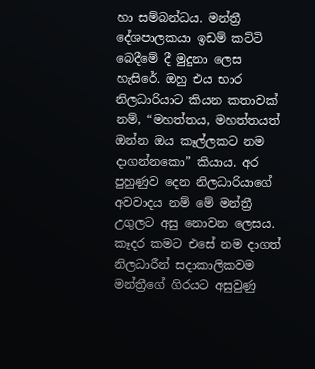හා සම්බන්‌ධය. මන්ත්‍රී දේශපාලකයා ඉඩම් කට්ටි බෙදීමේ දී මුදුනා ලෙස හැසිරේ. ඔහු එය භාර නිලධාරියාට කියන කතාවක් නම්, “මහත්තය, මහත්තයත් ඔන්න ඔය කෑල්ලකට නම දාගන්නකො” කියාය. අර පුහුණුව දෙන නිලධාරියාගේ අවවාදය නම් මේ මන්ත්‍රී උගුලට අසු නොවන ලෙසය. කෑදර කමට එසේ නම දාගත් නිලධාරීන් සදාකාලිකවම මන්ත්‍රීගේ ගිරයට අසුවුණු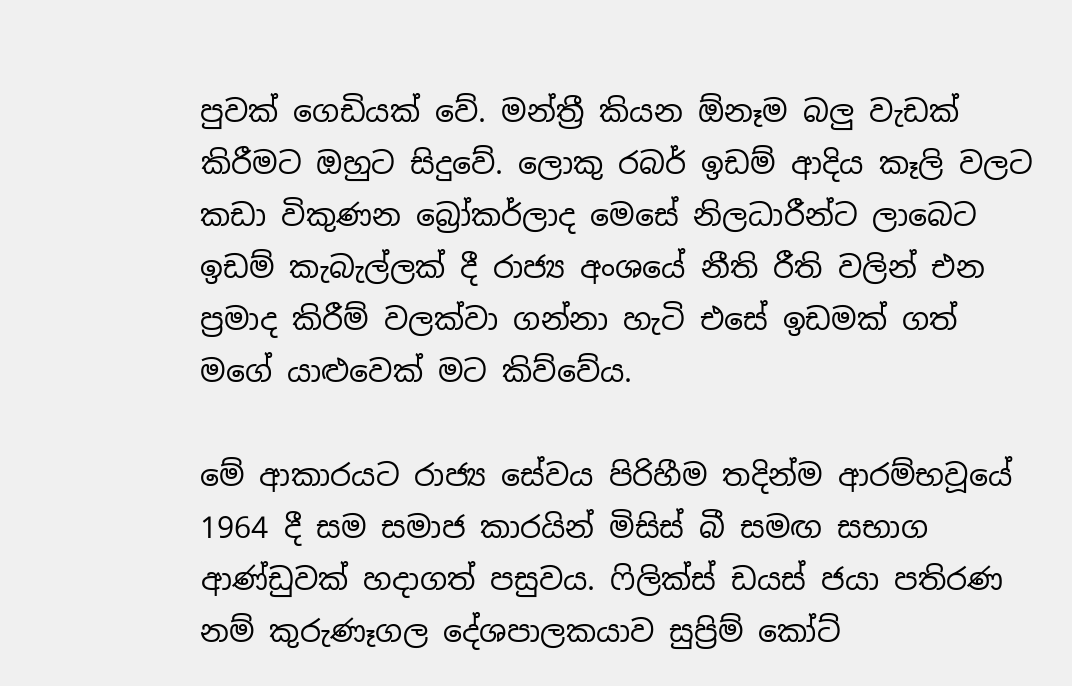පුවක් ගෙඩියක් වේ. මන්ත්‍රී කියන ඕනෑම බලු වැඩක් කිරීමට ඔහුට සිදුවේ. ලොකු රබර් ඉඩම් ආදිය කෑලි වලට කඩා විකුණන බ්‍රෝකර්ලාද මෙසේ නිලධාරීන්ට ලාබෙට ඉඩම් කැබැල්ලක් දී රාජ්‍ය අංශයේ නීති රීති වලින් එන ප්‍රමාද කිරීම් වලක්වා ගන්නා හැටි එසේ ඉඩමක් ගත් මගේ යාළුවෙක් මට කිව්වේය.

මේ ආකාරයට රාජ්‍ය සේවය පිරිහීම තදින්ම ආරම්භවූයේ 1964 දී සම සමාජ කාරයින් මිසිස් බී සමඟ සභාග ආණ්ඩුවක් හදාගත් පසුවය. ෆිලික්ස් ඩයස් ජයා පතිරණ නම් කුරුණෑගල දේශපාලකයාව සුප්‍රිම් කෝට්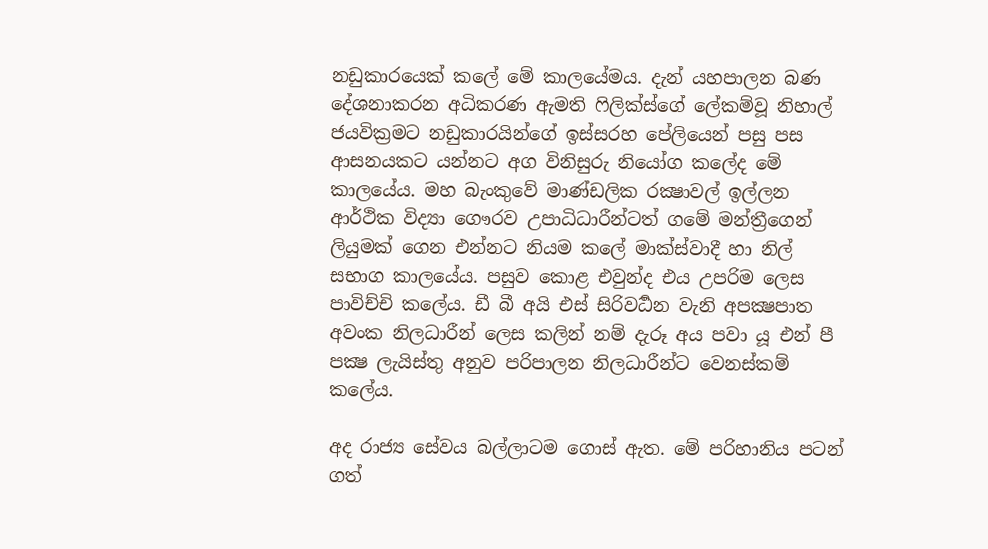නඩුකාරයෙක් කලේ මේ කාලයේමය. දැන් යහපාලන බණ දේශනාකරන අධිකරණ ඇමති ෆිලික්ස්ගේ ලේකම්වූ නිහාල් ජයවික්‍රමට නඩුකාරයින්ගේ ඉස්සරහ පේලියෙන් පසු පස ආසනයකට යන්නට අග විනිසුරු නියෝග කලේද මේ කාලයේය. මහ බැංකුවේ මාණ්ඩලික රක්‍ෂාවල් ඉල්ලන ආර්ථික විද්‍යා ගෞරව උපාධිධාරීන්ටත් ගමේ මන්ත්‍රීගෙන් ලියුමක් ගෙන එන්නට නියම කලේ මාක්ස්වාදී හා නිල් සභාග කාලයේය. පසුව කොළ එවුන්ද එය උපරිම ලෙස පාවිච්චි කලේය. ඩී බී අයි එස් සිරිවර්‍ධන වැනි අපක්‍ෂපාත අවංක නිලධාරීන් ලෙස කලින් නම් දැරූ අය පවා යූ එන් පී පක්‍ෂ ලැයිස්තු අනුව පරිපාලන නිලධාරීන්ට වෙනස්කම් කලේය.

අද රාජ්‍ය සේවය බල්ලාටම ගොස් ඇත. මේ පරිහානිය පටන් ගත්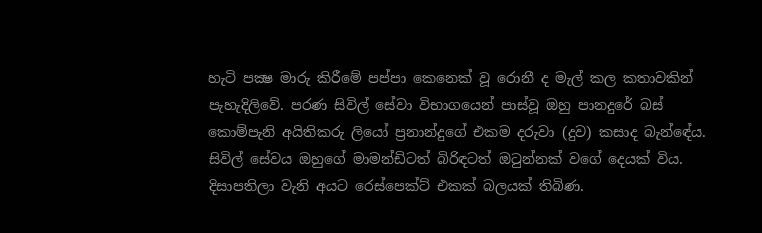හැටි පක්‍ෂ මාරු කිරීමේ පප්පා කෙනෙක් වූ රොනී ද මැල් කල කතාවකින් පැහැදිලිවේ. පරණ සිවිල් සේවා විභාගයෙන් පාස්වූ ඔහු පානදුරේ බස් කොම්පැනි අයිතිකරු ලියෝ ප්‍රනාන්දුගේ එකම දරුවා (දුව) කසාද බැන්ඳේය. සිවිල් සේවය ඔහුගේ මාමන්ඩිටත් බිරිඳටත් ඔටුන්නක් වගේ දෙයක් විය. දිසාපතිලා වැනි අයට රෙස්පෙක්ට් එකක් බලයක් තිබිණ.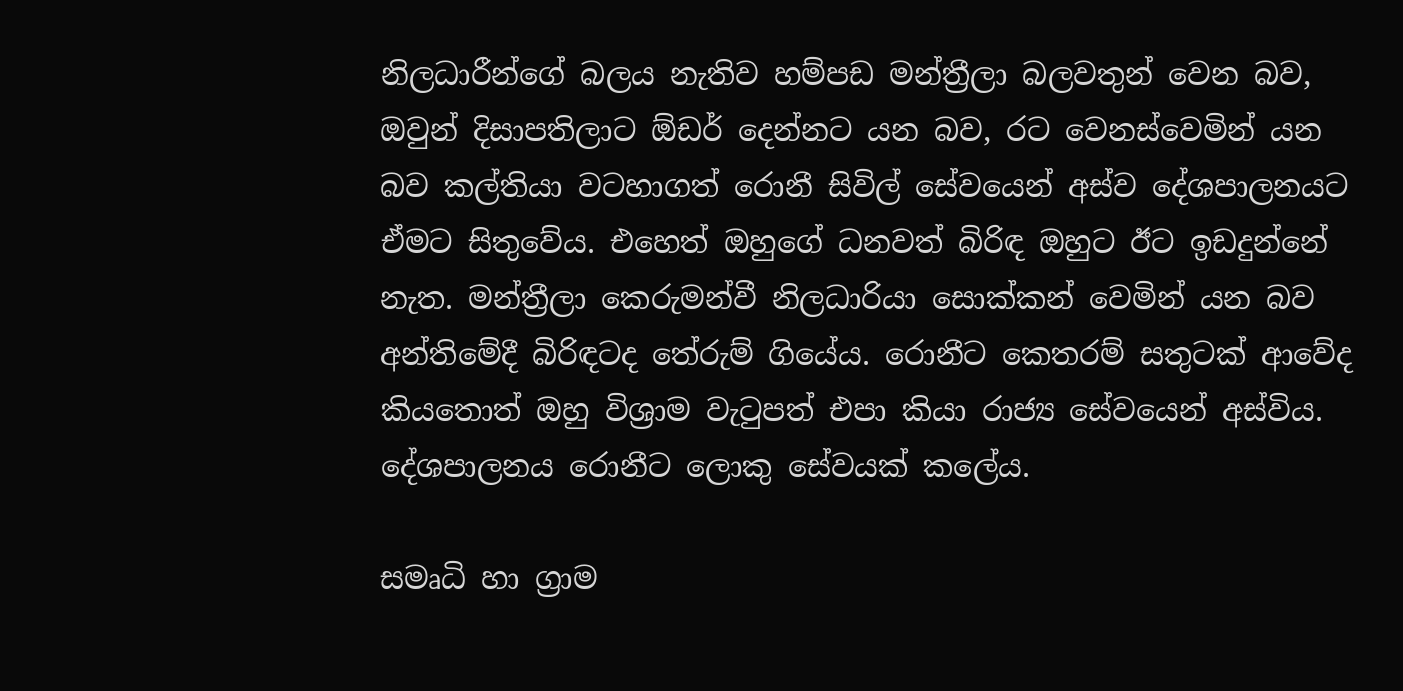නිලධාරීන්ගේ බලය නැතිව හම්පඩ මන්ත්‍රීලා බලවතුන් වෙන බව, ඔවුන් දිසාපතිලාට ඕඩර් දෙන්නට යන බව, රට වෙනස්වෙමින් යන බව කල්තියා වටහාගත් රොනී සිවිල් සේවයෙන් අස්ව දේශපාලනයට ඒමට සිතුවේය. එහෙත් ඔහුගේ ධනවත් බිරිඳ ඔහුට ඊට ඉඩදුන්නේ නැත. මන්ත්‍රීලා කෙරුමන්වී නිලධාරියා සොක්කන් වෙමින් යන බව අන්තිමේදී බිරිඳටද තේරුම් ගියේය. රොනීට කෙතරම් සතුටක් ආවේද කියතොත් ඔහු විශ්‍රාම වැටුපත් එපා කියා රාජ්‍ය සේවයෙන් අස්විය. දේශපාලනය රොනීට ලොකු සේවයක් කලේය.

සමෘධි හා ග්‍රාම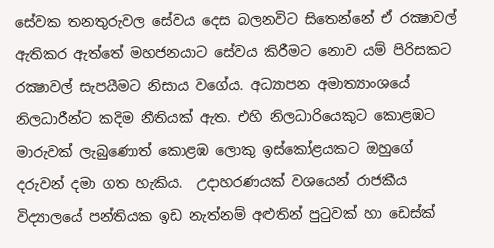සේවක තනතුරුවල සේවය දෙස බලනවිට සිතෙන්නේ ඒ රක්‍ෂාවල් ඇතිකර ඇත්තේ මහජනයාට සේවය කිරීමට නොව යම් පිරිසකට රක්‍ෂාවල් සැපයීමට නිසාය වගේය. අධ්‍යාපන අමාත්‍යාංශයේ නිලධාරීන්ට කදිම නීතියක් ඇත. එහි නිලධාරියෙකුට කොළඹට මාරුවක් ලැබුණොත් කොළඹ ලොකු ඉස්කෝළයකට ඔහුගේ දරුවන් දමා ගත හැකිය.  උදාහරණයක් වශයෙන් රාජකීය විද්‍යාලයේ පන්තියක ඉඩ නැත්නම් අළුතින් පුටුවක් හා ඩෙස්ක්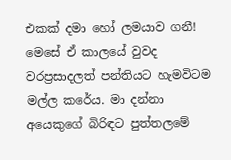එකක් දමා හෝ ලමයාව ගනී! මෙසේ ඒ කාලයේ වුවද වරප්‍රසාදලත් පන්තියට හැමවිටම මල්ල කරේය. මා දන්නා අයෙකුගේ බිරිඳට පුත්තලමේ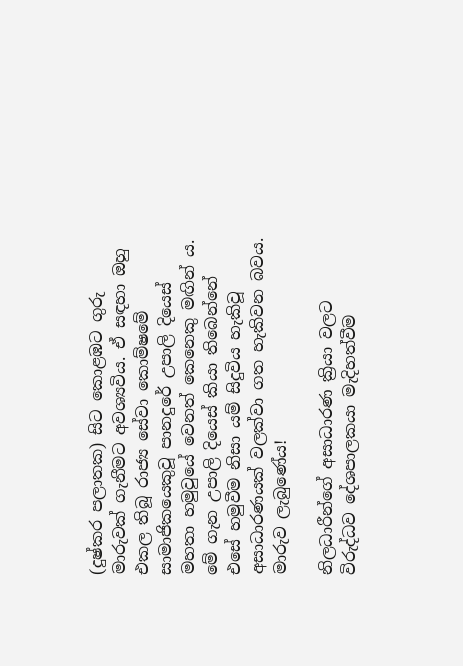(දුෂ්කර පලාතක) සිට කොළඹට ගුරු මාරුවක් ගැනීමට අවශ්‍යවිය. ඒ සඳහා ඔහු එකල තිබූ රාජ්‍ය සේවා කොම්ෂමේ සාමාජිකයෙකුවූ පානදුරේ උපාලි දියෙස් මහතා හමුවුයේ වෙනත් කෙනෙකු මඟින් ය.  මේ ගැන උපාලි දියෙස් කියා තිබෙන්නේ එසේ හමුවීම නිසා යම් සිදුවිය හැකිවූ අසාධාරණයක් වලක්වා ගත හැකිවන බවය. මාරුව ලැබුණේය!

නිලධාරීන්ගේ අසාධාරණ ක්‍රියා වලට විරුද්ධව දේශපාලකයා මැදිහත්‌වීම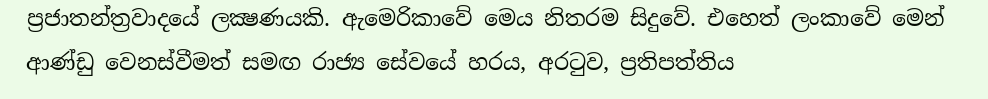ප්‍රජාතන්ත්‍රවාදයේ ලක්‍ෂණයකි. ඇමෙරිකාවේ මෙය නිතරම සිදුවේ. එහෙත් ලංකාවේ මෙන් ආණ්ඩු වෙනස්වීමත් සමඟ රාජ්‍ය සේවයේ හරය, අරටුව, ප්‍රතිපත්තිය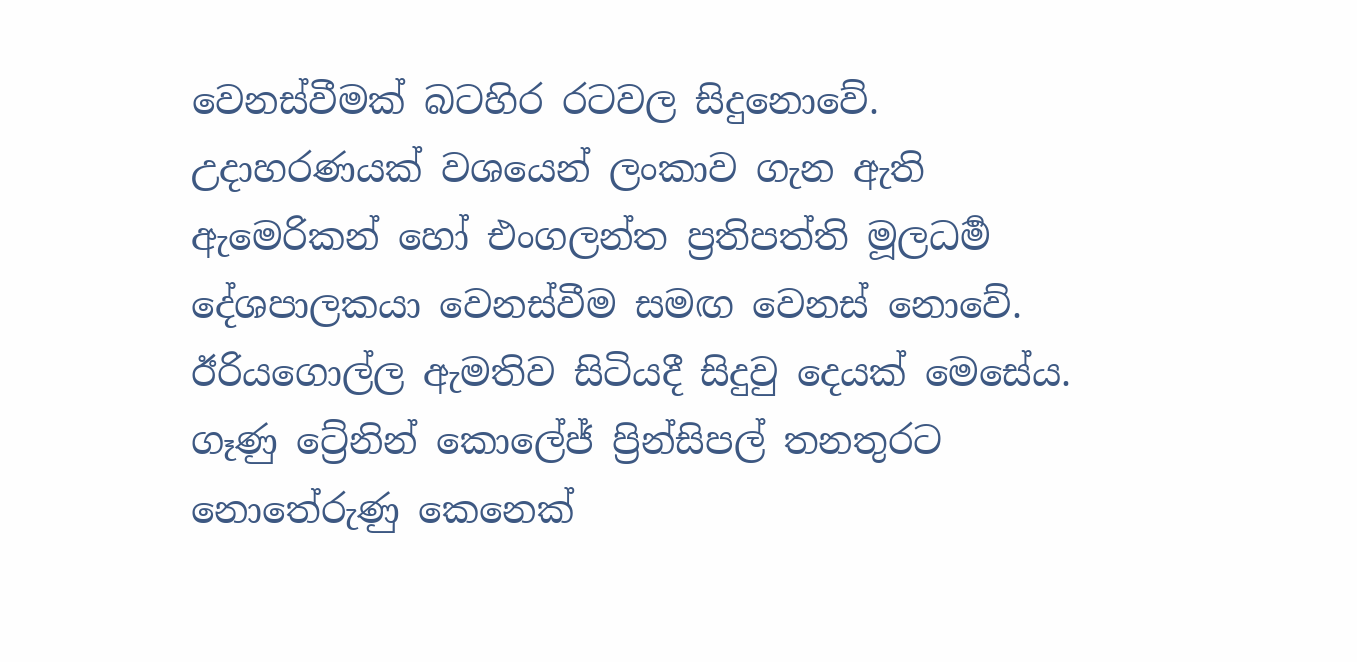වෙනස්වීමක් බටහිර රටවල සිදුනොවේ. උදාහරණයක් වශයෙන් ලංකාව ගැන ඇති ඇමෙරිකන් හෝ එංගලන්ත ප්‍රතිපත්ති මූලධර්‍ම දේශපාලකයා වෙනස්වීම සමඟ වෙනස් නොවේ. ඊරියගොල්ල ඇමතිව සිටියදී සිදුවු දෙයක් මෙසේය. ගෑණු ට්‍රේනින් කොලේජ් ප්‍රින්සිපල් තනතුරට නොතේරුණු කෙනෙක්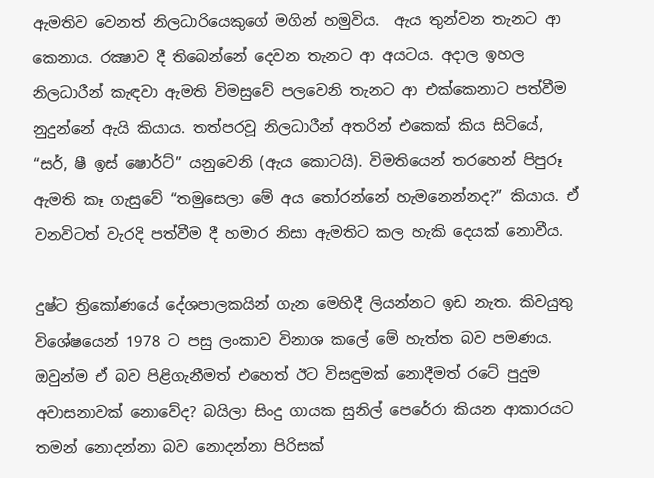ඇමතිව වෙනත් නිලධාරියෙකුගේ මගින් හමුවිය.  ඇය තුන්වන තැනට ආ කෙනාය. රක්‍ෂාව දී තිබෙන්නේ දෙවන තැනට ආ අයටය. අදාල ඉහල නිලධාරීන් කැඳවා ඇමති විමසුවේ පලවෙනි තැනට ආ එක්කෙනාට පත්‌වීම නුදුන්නේ ඇයි කියාය. තත්පරවූ නිලධාරීන් අතරින් එකෙක් කිය සිටියේ, “සර්, ෂී ඉස් ෂොර්ට්” යනුවෙනි (ඇය කොටයි). විමතියෙන් තරහෙන් පිපුරූ  ඇමති කෑ ගැසුවේ “තමුසෙලා මේ අය තෝරන්නේ හැමනෙන්නද?” කියාය. ඒ වනවිටත් වැරදි පත්‌වීම දී හමාර නිසා ඇමතිට කල හැකි දෙයක් නොවීය.

දුෂ්ට ත්‍රිකෝණයේ දේශපාලකයින් ගැන මෙහිදී ලියන්නට ඉඩ නැත. කිවයුතු විශේෂයෙන් 1978 ට පසු ලංකාව විනාශ කලේ මේ හැත්ත බව පමණය. ඔවුන්ම ඒ බව පිළිගැනීමත් එහෙත් ඊට විසඳුමක් නොදීමත් රටේ පුදුම අවාසනාවක් නොවේද? බයිලා සිංදු ගායක සුනිල් පෙරේරා කියන ආකාරයට තමන් නොදන්නා බව නොදන්නා පිරිසක්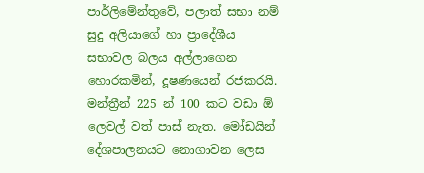පාර්ලිමේන්තුවේ, පලාත් සභා නම් සුදු අලියාගේ හා ප්‍රාදේශීය සභාවල බලය අල්ලාගෙන හොරකමින්, දූෂණයෙන් රජකරයි. මන්ත්‍රීන් 225 න් 100 කට වඩා ඕ ලෙවල් වත් පාස් නැත. මෝඩයින් දේශපාලනයට නොගාවන ලෙස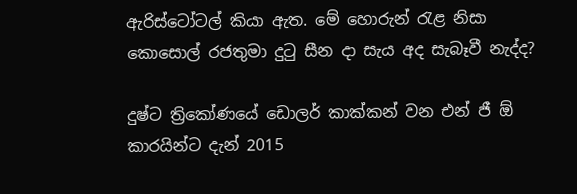ඇරිස්ටෝටල් කියා ඇත. මේ හොරුන් රැළ නිසා කොසොල් රජතුමා දුටු සීන දා සැය අද සැබෑවී නැද්ද?

දුෂ්ට ත්‍රිකෝණයේ ඩොලර් කාක්කන් වන එන් ජී ඕ කාරයින්ට දැන් 2015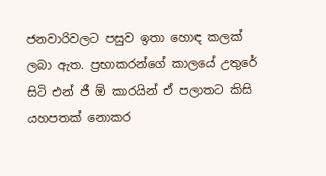ජනවාරිවලට පසුව ඉතා හොඳ කලක් ලබා ඇත. ප්‍රභාකරන්ගේ කාලයේ උතුරේ සිටි එන් ජී ඕ කාරයින් ඒ පලාතට කිසි යහපතක් නොකර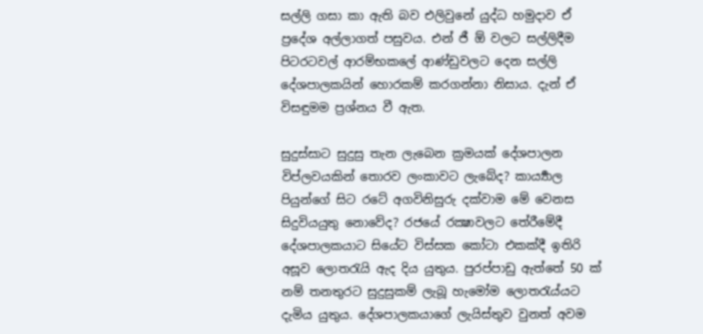සල්ලි ගසා කා ඇති බව එලිවුනේ යුද්ධ හමුදාව ඒ ප්‍රදේශ අල්ලාගත් පසුවය. එන් ජී ඕ වලට සල්ලිදීම පිටරටවල් ආරම්භකලේ ආණ්ඩුවලට දෙන සල්ලි දේශපාලකයින් හොරකම් කරගන්නා නිසාය. දැන් ඒ විසඳුමම ප්‍රශ්නය වී ඇත.

සුදුස්සාට සුදුසු තැන ලැබෙන ක්‍රමයක් දේශපාලන විප්ලවයකින් තොරව ලංකාවට ලැබේද? කාර්‍ය්‍යාල පියුන්ගේ සිට රටේ අගවිනිසුරු දක්වාම මේ වෙනස සිදුවියයුතු නොවේද? රජයේ රක්‍ෂාවලට තේරීමේදී දේශපාලකයාට සියේට විස්සක කෝටා එකක්දී ඉතිරි අසූව ලොතරැයි ඇද දිය යුතුය. පුරප්පාඩු ඇත්තේ 50 ක් නම් තනතුරට සුදුසුකම් ලැබූ හැමෝම ලොතරැය්‌යට දැමිය යුතුය. දේශපාලකයාගේ ලැයිස්තුව වුනත් අවම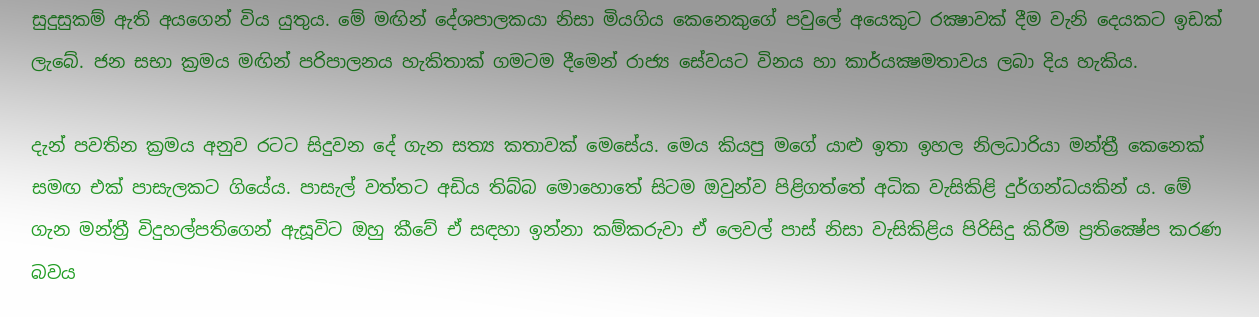සුදුසුකම් ඇති අයගෙන් විය යුතුය. මේ මඟින් දේශපාලකයා නිසා මියගිය කෙනෙකුගේ පවුලේ අයෙකුට රක්‍ෂාවක් දීම වැනි දෙයකට ඉඩක් ලැබේ. ජන සභා ක්‍රමය මඟින් පරිපාලනය හැකිතාක් ගමටම දීමෙන් රාජ්‍ය සේවයට විනය හා කාර්යක්‍ෂමතාවය ලබා දිය හැකිය.

දැන් පවතින ක්‍රමය අනුව රටට සිදුවන දේ ගැන සත්‍ය කතාවක් මෙසේය. මෙය කියපු මගේ යාළු ඉතා ඉහල නිලධාරියා මන්ත්‍රී කෙනෙක් සමඟ එක් පාසැලකට ගියේය. පාසැල් වත්තට අඩිය තිබ්බ මොහොතේ සිටම ඔවුන්ව පිළිගත්තේ අධික වැසිකිළි දුර්‌ගන්‌ධයකින් ය. මේ ගැන මන්ත්‍රී විදුහල්පතිගෙන් ඇසූවිට ඔහු කීවේ ඒ සඳහා ඉන්නා කම්කරුවා ඒ ලෙවල් පාස් නිසා වැසිකිළිය පිරිසිදු කිරීම ප්‍රතික්‍ෂේප කරණ බවය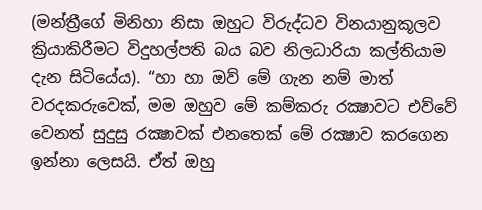(මන්ත්‍රීගේ මිනිහා නිසා ඔහුට විරුද්ධව විනයානුකූලව ක්‍රියාකිරීමට විදුහල්පති බය බව නිලධාරියා කල්තියාම දැන සිටියේය). “හා හා ඔව් මේ ගැන නම් මාත් වරදකරුවෙක්, මම ඔහුව මේ කම්කරු රක්‍ෂාවට එව්වේ වෙනත් සුදුසු රක්‍ෂාවක් එනතෙක් මේ රක්‍ෂාව කරගෙන ඉන්නා ලෙසයි. ඒත් ඔහු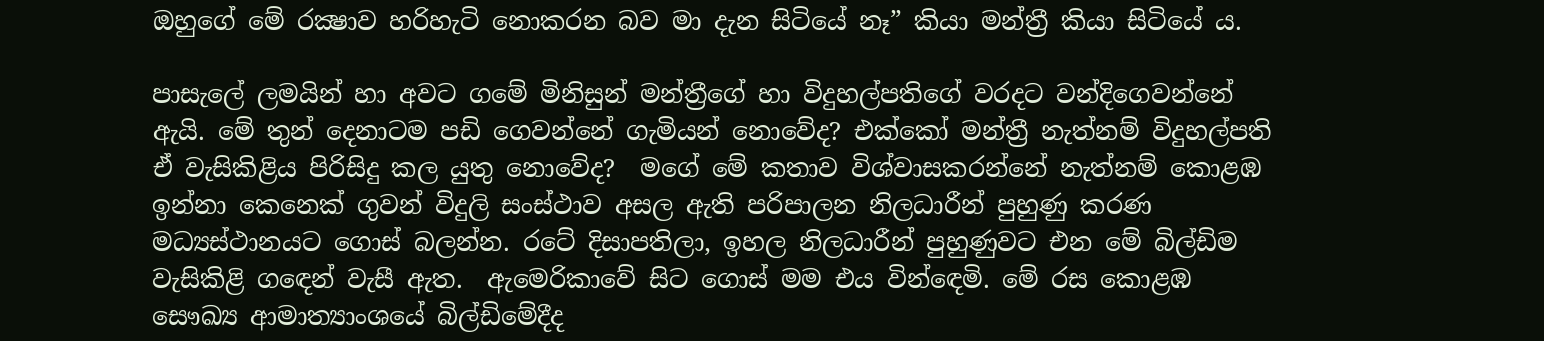ඔහුගේ මේ රක්‍ෂාව හරිහැටි නොකරන බව මා දැන සිටියේ නෑ” කියා මන්ත්‍රී කියා සිටියේ ය.

පාසැලේ ලමයින් හා අවට ගමේ මිනිසුන් මන්ත්‍රීගේ හා විදුහල්පතිගේ වරදට වන්දිගෙවන්නේ ඇයි. මේ තුන් දෙනාටම පඩි ගෙවන්නේ ගැමියන් නොවේද? එක්කෝ මන්ත්‍රී නැත්නම් විදුහල්පති ඒ වැසිකිළිය පිරිසිදු කල යුතු නොවේද?  මගේ මේ කතාව විශ්වාසකරන්නේ නැත්නම් කොළඹ ඉන්නා කෙනෙක් ගුවන් විදුලි සංස්ථාව අසල ඇති පරිපාලන නිලධාරීන් පුහුණු කරණ මධ්‍යස්ථානයට ගොස් බලන්න. රටේ දිසාපතිලා, ඉහල නිලධාරීන් පුහුණුවට එන මේ බිල්ඩිම වැසිකිළි ගඳෙන් වැසී ඇත.  ඇමෙරිකාවේ සිට ගොස් මම එය වින්ඳෙමි. මේ රස කොළඹ සෞඛ්‍ය ආමාත්‍යාංශයේ බිල්ඩිමේදීද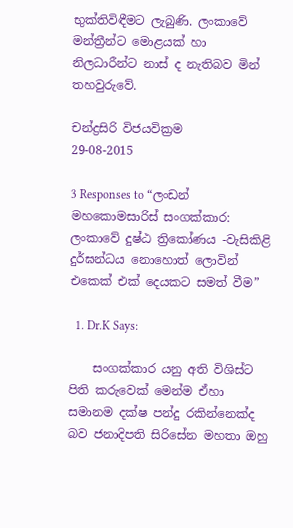භුක්තිවිඳීමට ලැබුණි. ලංකාවේ මන්ත්‍රීන්ට මොළයක් හා නිලධාරීන්ට නාස් ද නැතිබව මින් තහවුරුවේ.

චන්ද්‍රසිරි විජයවික්‍රම
29-08-2015

3 Responses to “ලංඩන් මහකොමසාරිස් සංගක්කාර: ලංකාවේ දුෂ්ඨ ත්‍රිකෝණය -වැසිකිළි දුර්‌ඝන්‌ධය නොහොත් ලොවින් එකෙක් එක් දෙයකට සමත් වීම”

  1. Dr.K Says:

    සංගක්කාර යනු අති විශිස්ට පිති කරුවෙක් මෙන්ම ඒහා සමානම දක්ෂ පන්දු රකින්නෙක්ද බව ජනාදිපති සිරිසේන මහතා ඔහු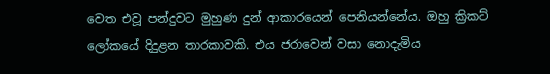වෙත එවූ පන්දුවට මුහුණ දුන් ආකාරයෙන් පෙනියන්නේය. ඔහු ක්‍රිකට් ලෝකයේ දිදුළන තාරකාවකි. එය ජරාවෙන් වසා නොදැමිය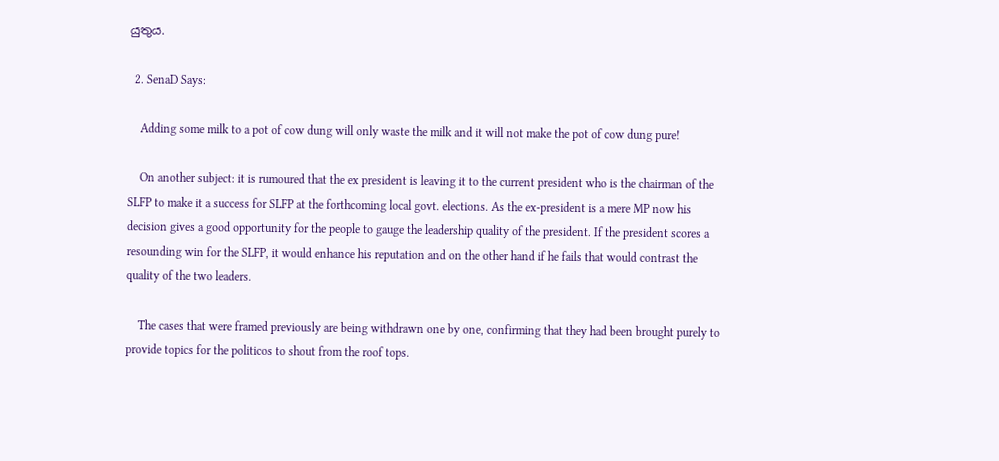යුතුය.

  2. SenaD Says:

    Adding some milk to a pot of cow dung will only waste the milk and it will not make the pot of cow dung pure!

    On another subject: it is rumoured that the ex president is leaving it to the current president who is the chairman of the SLFP to make it a success for SLFP at the forthcoming local govt. elections. As the ex-president is a mere MP now his decision gives a good opportunity for the people to gauge the leadership quality of the president. If the president scores a resounding win for the SLFP, it would enhance his reputation and on the other hand if he fails that would contrast the quality of the two leaders.

    The cases that were framed previously are being withdrawn one by one, confirming that they had been brought purely to provide topics for the politicos to shout from the roof tops.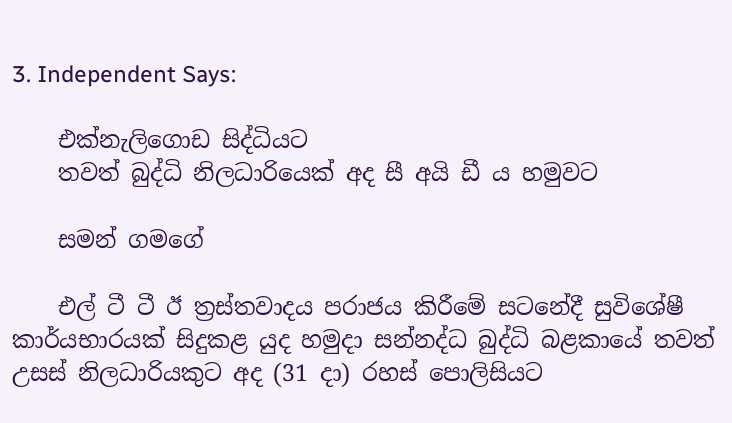3. Independent Says:

    එක්‌නැලිගොඩ සිද්ධියට
    තවත් බුද්ධි නිලධාරියෙක්‌ අද සී අයි ඩී ය හමුවට

    සමන් ගමගේ

    එල් ටී ටී ඊ ත්‍රස්‌තවාදය පරාජය කිරීමේ සටනේදී සුවිශේෂී කාර්යභාරයක්‌ සිදුකළ යුද හමුදා සන්නද්ධ බුද්ධි බළකායේ තවත් උසස්‌ නිලධාරියකුට අද (31 දා) රහස්‌ පොලිසියට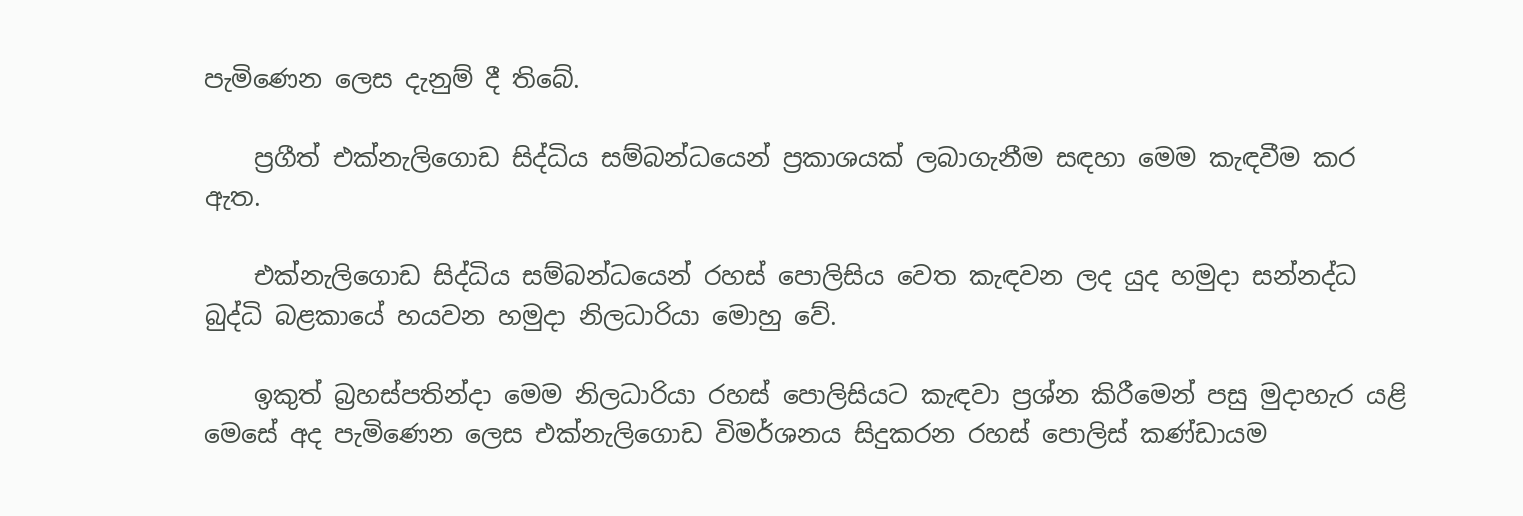පැමිණෙන ලෙස දැනුම් දී තිබේ.

    ප්‍රගීත් එක්‌නැලිගොඩ සිද්ධිය සම්බන්ධයෙන් ප්‍රකාශයක්‌ ලබාගැනීම සඳහා මෙම කැඳවීම කර ඇත.

    එක්‌නැලිගොඩ සිද්ධිය සම්බන්ධයෙන් රහස්‌ පොලිසිය වෙත කැඳවන ලද යුද හමුදා සන්නද්ධ බුද්ධි බළකායේ හයවන හමුදා නිලධාරියා මොහු වේ.

    ඉකුත් බ්‍රහස්‌පතින්දා මෙම නිලධාරියා රහස්‌ පොලිසියට කැඳවා ප්‍රශ්න කිරීමෙන් පසු මුදාහැර යළි මෙසේ අද පැමිණෙන ලෙස එක්‌නැලිගොඩ විමර්ශනය සිදුකරන රහස්‌ පොලිස්‌ කණ්‌ඩායම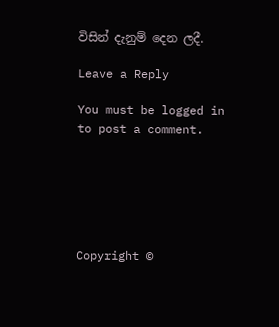විසින් දැනුම් දෙන ලදී.

Leave a Reply

You must be logged in to post a comment.






Copyright ©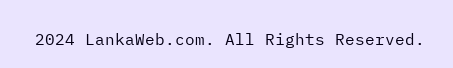2024 LankaWeb.com. All Rights Reserved.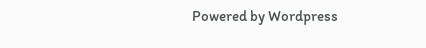Powered by Wordpress